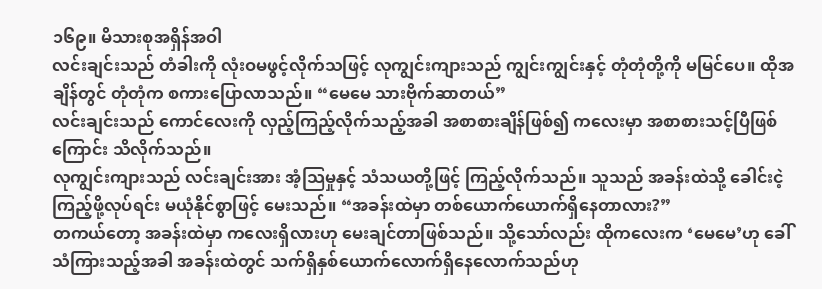၁၆၉။ မိသားစုအရှိန်အဝါ
လင်းချင်းသည် တံခါးကို လုံးဝမဖွင့်လိုက်သဖြင့် လုကျွင်းကျားသည် ကျွင်းကျွင်းနှင့် တုံတုံတို့ကို မမြင်ပေ။ ထိုအချိန်တွင် တုံတုံက စကားပြောလာသည်။ “မေမေ သားဗိုက်ဆာတယ်”
လင်းချင်းသည် ကောင်လေးကို လှည့်ကြည့်လိုက်သည့်အခါ အစာစားချိန်ဖြစ်၍ ကလေးမှာ အစာစားသင့်ပြီဖြစ်ကြောင်း သိလိုက်သည်။
လုကျွင်းကျားသည် လင်းချင်းအား အံ့သြမှုနှင့် သံသယတို့ဖြင့် ကြည့်လိုက်သည်။ သူသည် အခန်းထဲသို့ ခေါင်းငဲ့ကြည့်ဖို့လုပ်ရင်း မယုံနိုင်စွာဖြင့် မေးသည်။ “အခန်းထဲမှာ တစ်ယောက်ယောက်ရှိနေတာလား?”
တကယ်တော့ အခန်းထဲမှာ ကလေးရှိလားဟု မေးချင်တာဖြစ်သည်။ သို့သော်လည်း ထိုကလေးက ‘မေမေ’ဟု ခေါ်သံကြားသည့်အခါ အခန်းထဲတွင် သက်ရှိနှစ်ယောက်လောက်ရှိနေလောက်သည်ဟု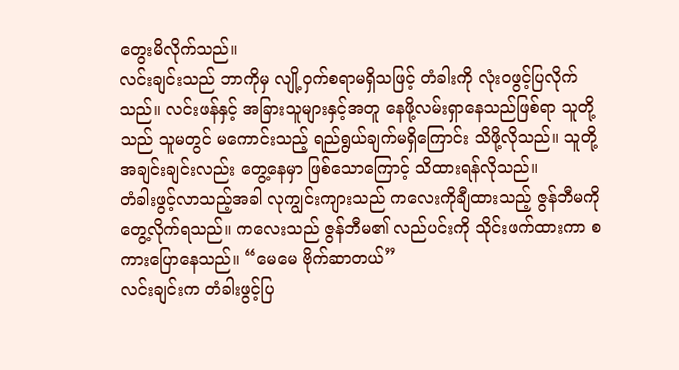တွေးမိလိုက်သည်။
လင်းချင်းသည် ဘာကိုမှ လျို့ဝှက်စရာမရှိသဖြင့် တံခါးကို လုံးဝဖွင့်ပြလိုက်သည်။ လင်းဖန်နှင့် အခြားသူများနှင့်အတူ နေဖို့လမ်းရှာနေသည်ဖြစ်ရာ သူတို့သည် သူမတွင် မကောင်းသည့် ရည်ရွယ်ချက်မရှိကြောင်း သိဖို့လိုသည်။ သူတို့အချင်းချင်းလည်း တွေ့နေမှာ ဖြစ်သောကြောင့် သိထားရန်လိုသည်။
တံခါးဖွင့်လာသည့်အခါ လုကျွင်းကျားသည် ကလေးကိုချီထားသည့် ဇွန်ဘီမကို တွေ့လိုက်ရသည်။ ကလေးသည် ဇွန်ဘီမ၏ လည်ပင်းကို သိုင်းဖက်ထားကာ စကားပြောနေသည်။ “မေမေ ဗိုက်ဆာတယ်”
လင်းချင်းက တံခါးဖွင့်ပြ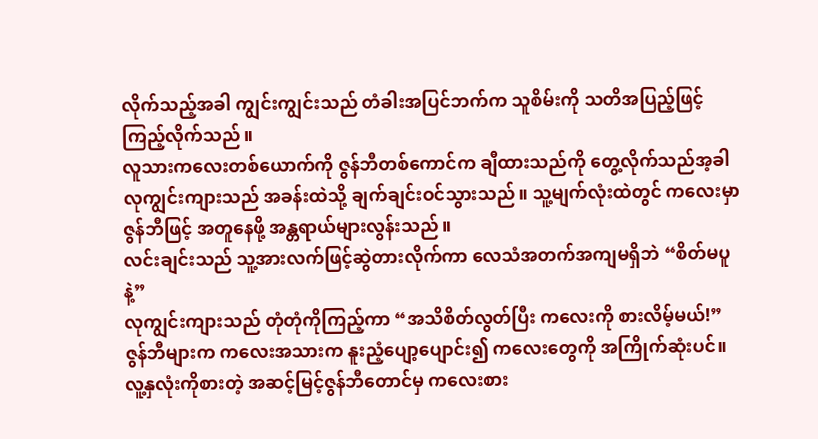လိုက်သည့်အခါ ကျွင်းကျွင်းသည် တံခါးအပြင်ဘက်က သူစိမ်းကို သတိအပြည့်ဖြင့် ကြည့်လိုက်သည်။
လူသားကလေးတစ်ယောက်ကို ဇွန်ဘီတစ်ကောင်က ချီထားသည်ကို တွေ့လိုက်သည်အ့ခါ လုကျွင်းကျားသည် အခန်းထဲသို့ ချက်ချင်းဝင်သွားသည်။ သူ့မျက်လုံးထဲတွင် ကလေးမှာ ဇွန်ဘီဖြင့် အတူနေဖို့ အန္တရာယ်များလွန်းသည်။
လင်းချင်းသည် သူ့အားလက်ဖြင့်ဆွဲတားလိုက်ကာ လေသံအတက်အကျမရှိဘဲ “စိတ်မပူနဲ့”
လုကျွင်းကျားသည် တုံတုံကိုကြည့်ကာ “အသိစိတ်လွတ်ပြီး ကလေးကို စားလိမ့်မယ်!” ဇွန်ဘီများက ကလေးအသားက နူးညံ့ပျော့ပျောင်း၍ ကလေးတွေကို အကြိုက်ဆုံးပင်။ လူ့နှလုံးကိုစားတဲ့ အဆင့်မြင့်ဇွန်ဘီတောင်မှ ကလေးစား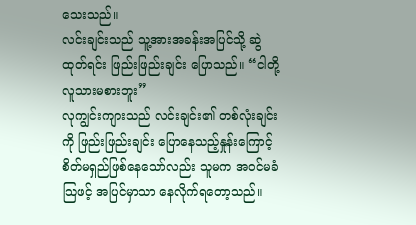သေးသည်။
လင်းချင်းသည် သူ့အားအခန်းအပြင်သို့ ဆွဲထုတ်ရင်း ဖြည်းဖြည်းချင်း ပြောသည်။ “ငါတို့လူသားမစားဘူး”
လုကျွင်းကျားသည် လင်းချင်း၏ တစ်လုံးချင်းကို ဖြည်းဖြည်းချင်း ပြောနေသည့်နှုန်းကြောင့် စိတ်မရှည်ဖြစ်နေသော်လည်း သူမက အဝင်မခံသြဖင့် အပြင်မှာသာ နေလိုက်ရတော့သည်။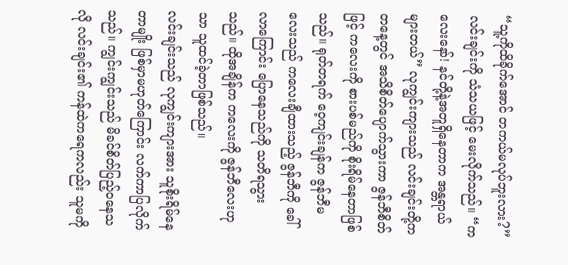“သူ့ကိုထိခိုက်အောင် တကယ်မလုပ်ဘူးလား?” လင်းချင်းကို သံသယဖြင့် မေးလိုက်သည်။ “ကလေးနော်! နင်တို့နဲ့အတူရှိနေတာက အန္တရာယ်များတယ်” လုကျွင်းကျားသည် လင်းချင်းတို့က တနေ့တွင် အသိစိတ်ပျောက်သွားကာ ဇွန်ဘီစိတ်ဖြင့် ကလေးကို စားပစ်မည်ကို စိုးရိမ်နေတာဖြစ်သည်။ ရုတ်တရက် ဝေ့ကျင်းချန်က ဇွန်ဘီမလေးသည် ကလေးချီထားသည့် ဇွန်ဘီကို ခေါ်လာကြောင်း ပြောနေသည်ကို သတိရသွားသည်။ ထိုအချိန်က ကလေးကို ဇွန်ဘီလေးဟုသာ သူထင်ခဲ့တာဖြစ်သည်။
လင်းချင်းသည် လုကျွင်းကျားအား သူစိုးရိမ်နေတာမျိုး ဖြစ်မှာမဟုတ်ကြောင်း လက်ကာပြလိုက်သည်။ ကျွင်းကျွင်းသည် မိခင်စိတ်ပြည့်ဝနေသလို လင်းချင်း၏ ကန်ထဲကရေကလည်း သူမကို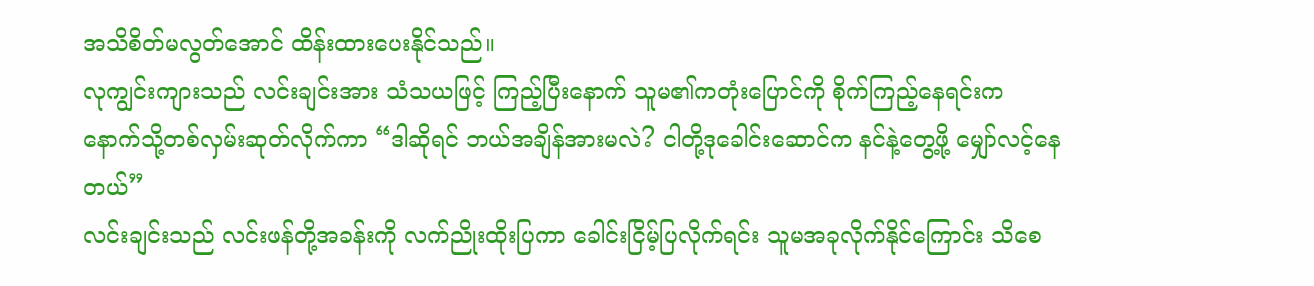အသိစိတ်မလွတ်အောင် ထိန်းထားပေးနိုင်သည်။
လုကျွင်းကျားသည် လင်းချင်းအား သံသယဖြင့် ကြည့်ပြီးနောက် သူမ၏ကတုံးပြောင်ကို စိုက်ကြည့်နေရင်းက နောက်သို့တစ်လှမ်းဆုတ်လိုက်ကာ “ဒါဆိုရင် ဘယ်အချိန်အားမလဲ? ငါတို့ဒုခေါင်းဆောင်က နင်နဲ့တွေ့ဖို့ မျှော်လင့်နေတယ်”
လင်းချင်းသည် လင်းဖန်တို့အခန်းကို လက်ညိုးထိုးပြကာ ခေါင်းငြိမ့်ပြလိုက်ရင်း သူမအခုလိုက်နိုင်ကြောင်း သိစေ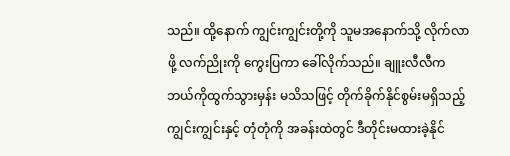သည်။ ထို့နောက် ကျွင်းကျွင်းတို့ကို သူမအနောက်သို့ လိုက်လာဖို့ လက်ညိုးကို ကွေးပြကာ ခေါ်လိုက်သည်။ ချူးလီလီက ဘယ်ကိုထွက်သွားမှန်း မသိသဖြင့် တိုက်ခိုက်နိုင်စွမ်းမရှိသည့် ကျွင်းကျွင်းနှင့် တုံတုံကို အခန်းထဲတွင် ဒီတိုင်းမထားခဲ့နိုင်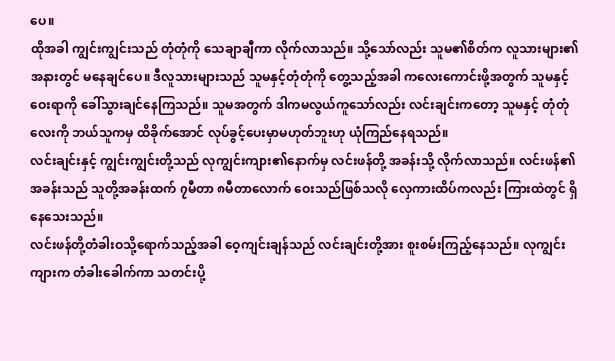ပေ။
ထိုအခါ ကျွင်းကျွင်းသည် တုံတုံကို သေချာချီကာ လိုက်လာသည်။ သို့သော်လည်း သူမ၏စိတ်က လူသားများ၏ အနားတွင် မနေချင်ပေ။ ဒီလူသားများသည် သူမနှင့်တုံတုံကို တွေ့သည့်အခါ ကလေးကောင်းဖို့အတွက် သူမနှင့်ဝေးရာကို ခေါ်သွားချင်နေကြသည်။ သူမအတွက် ဒါကမလွယ်ကူသော်လည်း လင်းချင်းကတော့ သူမနှင့် တုံတုံလေးကို ဘယ်သူကမှ ထိခိုက်အောင် လုပ်ခွင့်ပေးမှာမဟုတ်ဘူးဟု ယုံကြည်နေရသည်။
လင်းချင်းနှင့် ကျွင်းကျွင်းတို့သည် လုကျွင်းကျား၏နောက်မှ လင်းဖန်တို့ အခန်းသို့ လိုက်လာသည်။ လင်းဖန်၏အခန်းသည် သူတို့အခန်းထက် ၇မီတာ ၈မီတာလောက် ဝေးသည်ဖြစ်သလို လှေကားထိပ်ကလည်း ကြားထဲတွင် ရှိနေသေးသည်။
လင်းဖန်တို့တံခါးဝသို့ရောက်သည့်အခါ ဝေ့ကျင်းချန်သည် လင်းချင်းတို့အား စူးစမ်းကြည့်နေသည်။ လုကျွင်းကျားက တံခါးခေါက်ကာ သတင်းပို့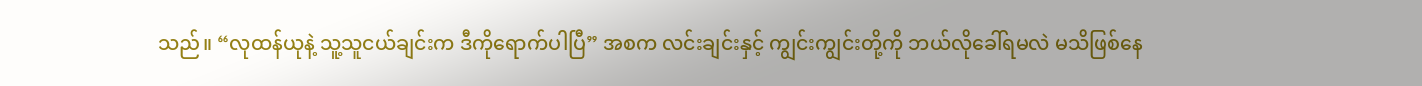သည်။ “လုထန်ယုနဲ့ သူ့သူငယ်ချင်းက ဒီကိုရောက်ပါပြီ” အစက လင်းချင်းနှင့် ကျွင်းကျွင်းတို့ကို ဘယ်လိုခေါ်ရမလဲ မသိဖြစ်နေ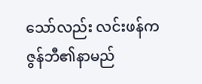သော်လည်း လင်းဖန်က ဇွန်ဘီ၏နာမည်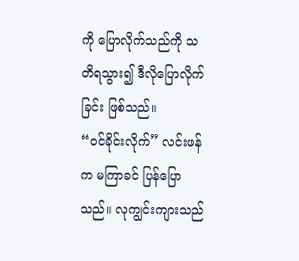ကို ပြောလိုက်သည်ကို သတိရသွား၍ ဒီလိုပြောလိုက်ခြင်း ဖြစ်သည်။
“ဝင်ခိုင်းလိုက်” လင်းဖန်က မကြာခင် ပြန်ပြောသည်။ လုကျွင်းကျားသည်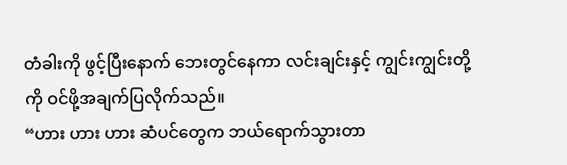တံခါးကို ဖွင့်ပြီးနောက် ဘေးတွင်နေကာ လင်းချင်းနှင့် ကျွင်းကျွင်းတို့ကို ဝင်ဖို့အချက်ပြလိုက်သည်။
“ဟား ဟား ဟား ဆံပင်တွေက ဘယ်ရောက်သွားတာ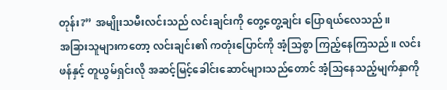တုန်း?” အမျိုးသမီးလင်းသည် လင်းချင်းကို တွေ့တွေ့ချင်း ပြောရယ်လေသည်။
အခြားသူများကတော့ လင်းချင်း၏ ကတုံးပြောင်ကို အံ့သြစွာ ကြည့်နေကြသည်။ လင်းဖန်နှင့် တူယွမ်ရှင်းလို အဆင့်မြင့်ခေါင်းဆောင်များသည်တောင် အံ့သြနေသည့်မျက်နှာကို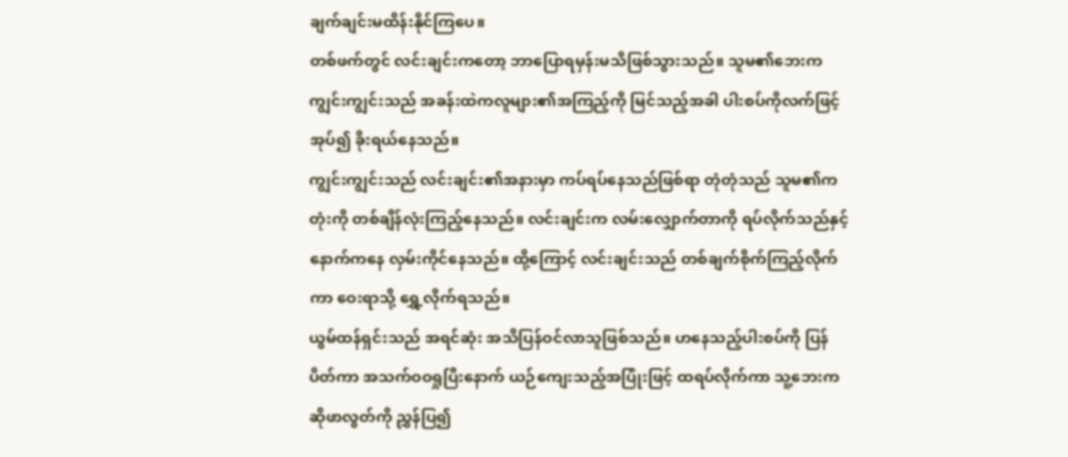ချက်ချင်းမထိန်းနိုင်ကြပေ။
တစ်ဖက်တွင် လင်းချင်းကတော့ ဘာပြောရမှန်းမသိဖြစ်သွားသည်။ သူမ၏ဘေးက ကျွင်းကျွင်းသည် အခန်းထဲကလူများ၏အကြည့်ကို မြင်သည့်အခါ ပါးစပ်ကိုလက်ဖြင့်အုပ်၍ ခိုးရယ်နေသည်။
ကျွင်းကျွင်းသည် လင်းချင်း၏အနားမှာ ကပ်ရပ်နေသည်ဖြစ်ရာ တုံတုံသည် သူမ၏ကတုံးကို တစ်ချိန်လုံးကြည့်နေသည်။ လင်းချင်းက လမ်းလျှောက်တာကို ရပ်လိုက်သည်နှင့် နောက်ကနေ လှမ်းကိုင်နေသည်။ ထို့ကြောင့် လင်းချင်းသည် တစ်ချက်စိုက်ကြည့်လိုက်ကာ ဝေးရာသို့ ရွှေ့လိုက်ရသည်။
ယွမ်ထန်ရှင်းသည် အရင်ဆုံး အသိပြန်ဝင်လာသူဖြစ်သည်။ ဟနေသည့်ပါးစပ်ကို ပြန်ပိတ်ကာ အသက်ဝဝရှုပြီးနောက် ယဉ်ကျေးသည့်အပြုံးဖြင့် ထရပ်လိုက်ကာ သူ့ဘေးက ဆိုဖာလွတ်ကို ညွှန်ပြ၍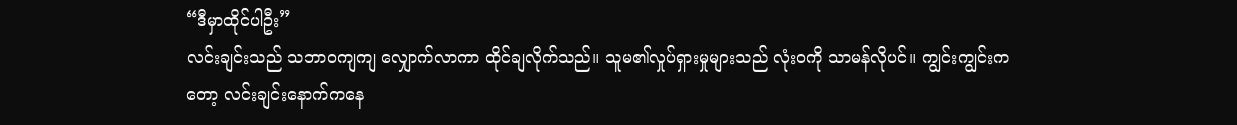“ဒီမှာထိုင်ပါဦး”
လင်းချင်းသည် သဘာဝကျကျ လျှောက်လာကာ ထိုင်ချလိုက်သည်။ သူမ၏လှုပ်ရှားမှုများသည် လုံးဝကို သာမန်လိုပင်။ ကျွင်းကျွင်းကတော့ လင်းချင်းနောက်ကနေ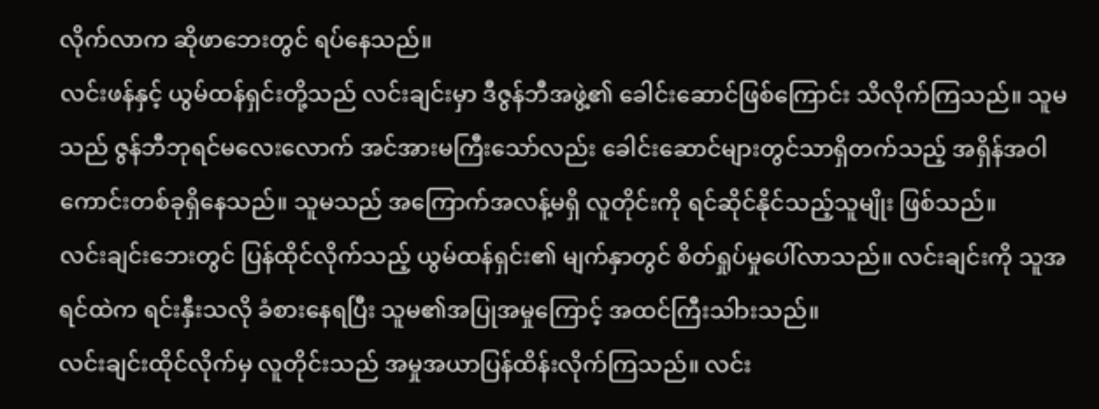လိုက်လာက ဆိုဖာဘေးတွင် ရပ်နေသည်။
လင်းဖန်နှင့် ယွမ်ထန်ရှင်းတို့သည် လင်းချင်းမှာ ဒီဇွန်ဘီအဖွဲ့၏ ခေါင်းဆောင်ဖြစ်ကြောင်း သိလိုက်ကြသည်။ သူမသည် ဇွန်ဘီဘုရင်မလေးလောက် အင်အားမကြီးသော်လည်း ခေါင်းဆောင်များတွင်သာရှိတက်သည့် အရှိန်အဝါကောင်းတစ်ခုရှိနေသည်။ သူမသည် အကြောက်အလန့်မရှိ လူတိုင်းကို ရင်ဆိုင်နိုင်သည့်သူမျိုး ဖြစ်သည်။
လင်းချင်းဘေးတွင် ပြန်ထိုင်လိုက်သည့် ယွမ်ထန်ရှင်း၏ မျက်နှာတွင် စိတ်ရှုပ်မှုပေါ်လာသည်။ လင်းချင်းကို သူအရင်ထဲက ရင်းနှီးသလို ခံစားနေရပြီး သူမ၏အပြုအမှုကြောင့် အထင်ကြီးသါားသည်။
လင်းချင်းထိုင်လိုက်မှ လူတိုင်းသည် အမှုအယာပြန်ထိန်းလိုက်ကြသည်။ လင်း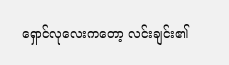ရှောင်လုလေးကတော့ လင်းချင်း၏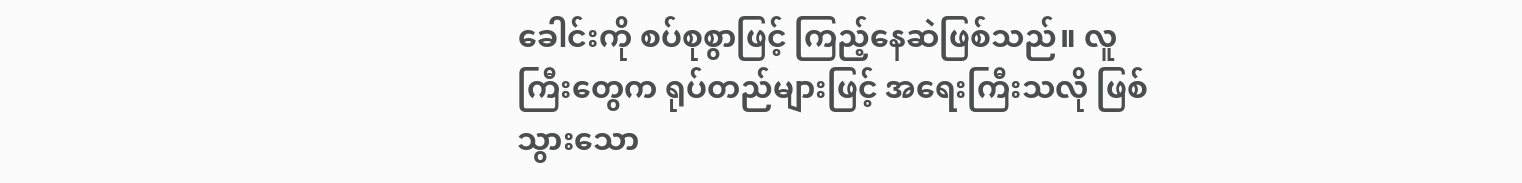ခေါင်းကို စပ်စုစွာဖြင့် ကြည့်နေဆဲဖြစ်သည်။ လူကြီးတွေက ရုပ်တည်များဖြင့် အရေးကြီးသလို ဖြစ်သွားသော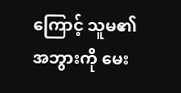ကြောင့် သူမ၏အဘွားကို မေး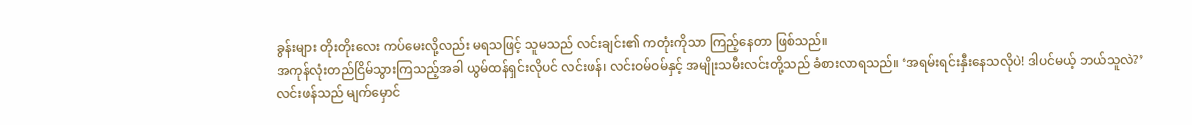ခွန်းများ တိုးတိုးလေး ကပ်မေးလို့လည်း မရသဖြင့် သူမသည် လင်းချင်း၏ ကတုံးကိုသာ ကြည့်နေတာ ဖြစ်သည်။
အကုန်လုံးတည်ငြိမ်သွားကြသည့်အခါ ယွမ်ထန်ရှင်းလိုပင် လင်းဖန်၊ လင်းဝမ်ဝမ်နှင့် အမျိုးသမီးလင်းတို့သည် ခံစားလာရသည်။ ‘အရမ်းရင်းနှီးနေသလိုပဲ! ဒါပင်မယ့် ဘယ်သူလဲ?’
လင်းဖန်သည် မျက်မှောင်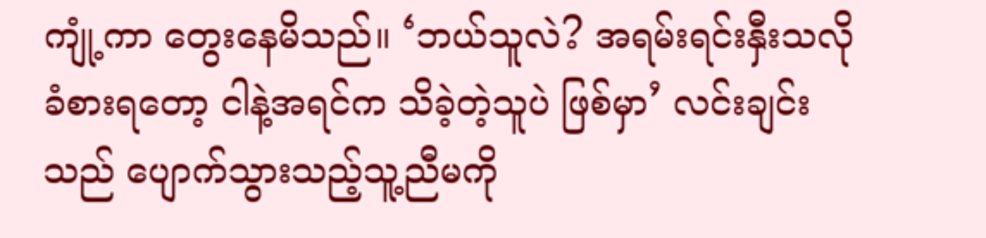ကျုံ့ကာ တွေးနေမိသည်။ ‘ဘယ်သူလဲ? အရမ်းရင်းနှီးသလို ခံစားရတော့ ငါနဲ့အရင်က သိခဲ့တဲ့သူပဲ ဖြစ်မှာ’ လင်းချင်းသည် ပျောက်သွားသည့်သူ့ညီမကို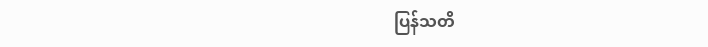ပြန်သတိ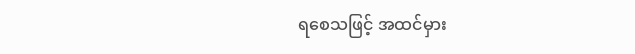ရစေသဖြင့် အထင်မှား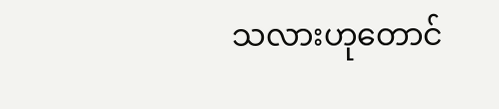သလားဟုတောင်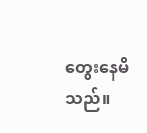တွေးနေမိသည်။